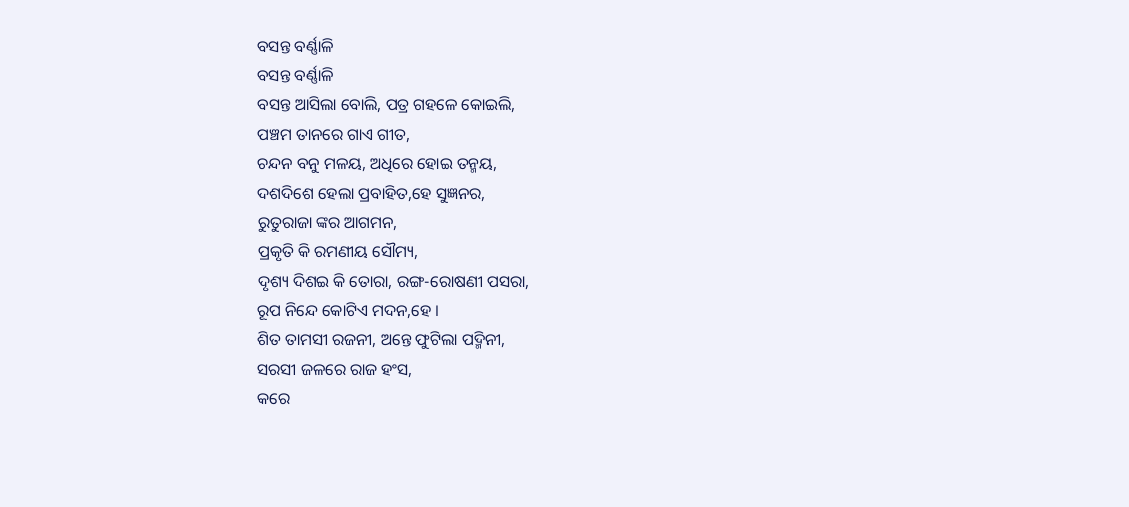ବସନ୍ତ ବର୍ଣ୍ଣାଳି
ବସନ୍ତ ବର୍ଣ୍ଣାଳି
ବସନ୍ତ ଆସିଲା ବୋଲି, ପତ୍ର ଗହଳେ କୋଇଲି,
ପଞ୍ଚମ ତାନରେ ଗାଏ ଗୀତ,
ଚନ୍ଦନ ବନୁ ମଳୟ, ଅଧିରେ ହୋଇ ତନ୍ମୟ,
ଦଶଦିଶେ ହେଲା ପ୍ରବାହିତ,ହେ ସୁଜ୍ଞନର,
ରୁତୁରାଜା ଙ୍କର ଆଗମନ,
ପ୍ରକୃତି କି ରମଣୀୟ ସୌମ୍ୟ,
ଦୃଶ୍ୟ ଦିଶଇ କି ତୋରା, ରଙ୍ଗ-ରୋଷଣୀ ପସରା,
ରୂପ ନିନ୍ଦେ କୋଟିଏ ମଦନ,ହେ ।
ଶିତ ତାମସୀ ରଜନୀ, ଅନ୍ତେ ଫୁଟିଲା ପଦ୍ମିନୀ,
ସରସୀ ଜଳରେ ରାଜ ହଂସ,
କରେ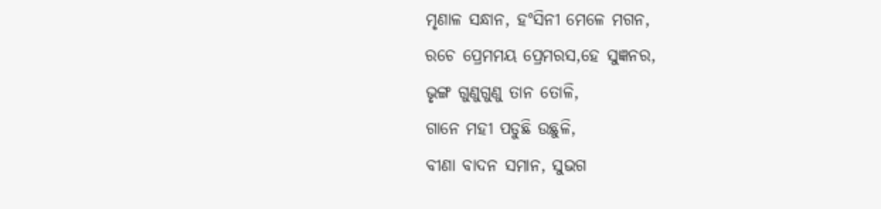ମୃଣାଳ ସନ୍ଧାନ, ହଂସିନୀ ମେଳେ ମଗନ,
ରଚେ ପ୍ରେମମୟ ପ୍ରେମରସ,ହେ ସୁଜ୍ଞନର,
ଭୃଙ୍ଗ ଗୁଣୁଗୁଣୁ ତାନ ତୋଳି,
ଗାନେ ମହୀ ପଡୁଛି ଉଛୁଳି,
ବୀଣା ବାଦନ ସମାନ, ସୁଭଗ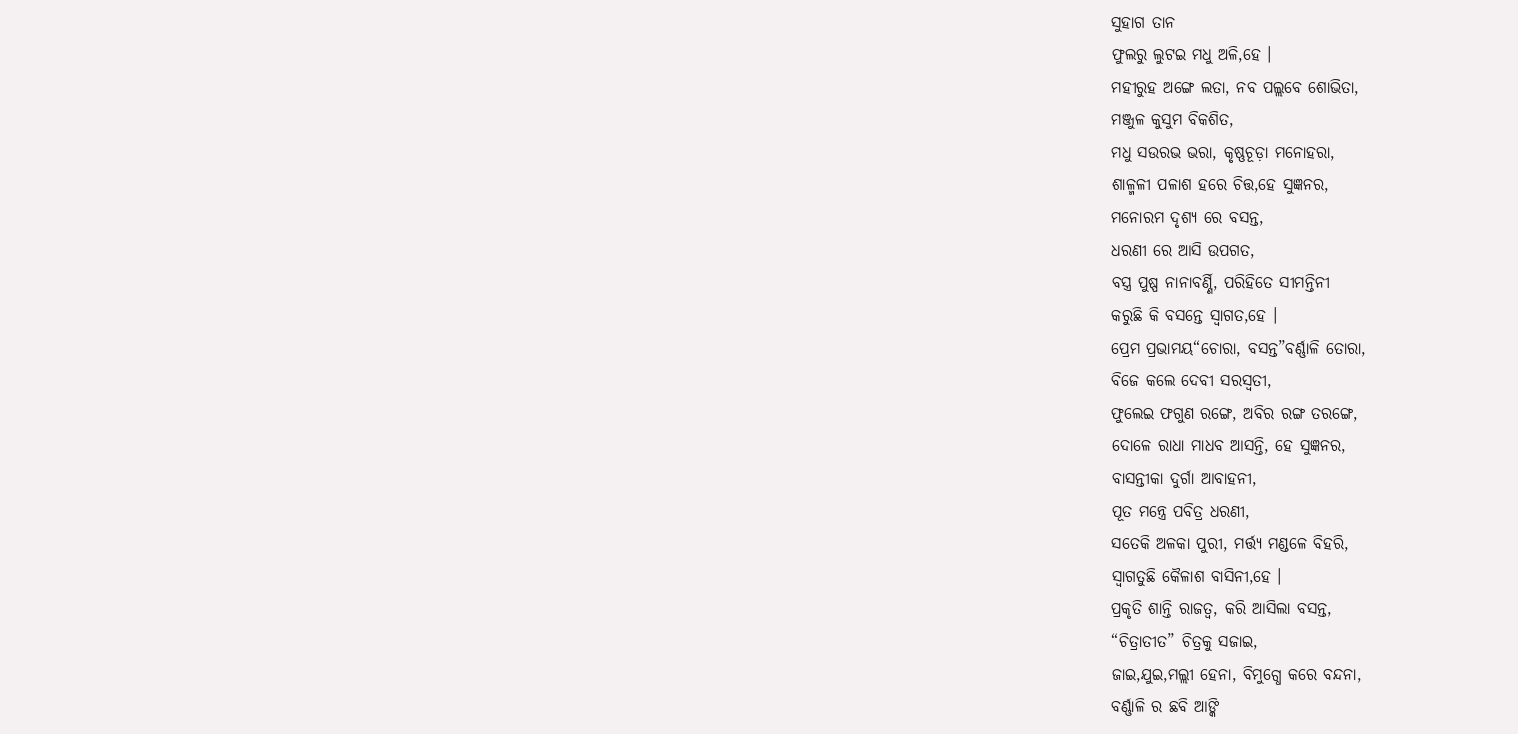ସୁହାଗ ତାନ
ଫୁଲରୁ ଲୁଟଇ ମଧୁ ଅଳି,ହେ ।
ମହୀରୁହ ଅଙ୍ଗେ ଲତା, ନବ ପଲ୍ଲବେ ଶୋଭିତା,
ମଞ୍ଜୁଳ କୁସୁମ ବିକଶିତ,
ମଧୁ ସଉରଭ ଭରା, କୃଷ୍ଣଚୂଡ଼ା ମନୋହରା,
ଶାଳ୍ମଳୀ ପଳାଶ ହରେ ଚିତ୍ତ,ହେ ସୁଜ୍ଞନର,
ମନୋରମ ଦୃଶ୍ୟ ରେ ବସନ୍ତ,
ଧରଣୀ ରେ ଆସି ଉପଗତ,
ବସ୍ତ୍ର ପୁଷ୍ପ ନାନାବର୍ଣ୍ଣି, ପରିହିତେ ସୀମନ୍ତିନୀ
କରୁଛି କି ବସନ୍ତେ ସ୍ଵାଗତ,ହେ ।
ପ୍ରେମ ପ୍ରଭାମୟ“ଚୋରା, ବସନ୍ତ”ବର୍ଣ୍ଣାଳି ତୋରା,
ବିଜେ କଲେ ଦେବୀ ସରସ୍ଵତୀ,
ଫୁଲେଇ ଫଗୁଣ ରଙ୍ଗେ, ଅବିର ରଙ୍ଗ ତରଙ୍ଗେ,
ଦୋଳେ ରାଧା ମାଧବ ଆସନ୍ତି, ହେ ସୁଜ୍ଞନର,
ବାସନ୍ତୀକା ଦୁର୍ଗା ଆବାହନୀ,
ପୂତ ମନ୍ତ୍ରେ ପବିତ୍ର ଧରଣୀ,
ସତେକି ଅଳକା ପୁରୀ, ମର୍ତ୍ତ୍ୟ ମଣ୍ଡଳେ ବିହରି,
ସ୍ଵାଗତୁଛି କୈଳାଶ ବାସିନୀ,ହେ ।
ପ୍ରକୃତି ଶାନ୍ତି ରାଜତ୍ଵ, କରି ଆସିଲା ବସନ୍ତ,
“ଚିତ୍ରାତୀତ” ଚିତ୍ରକୁ ସଜାଇ,
ଜାଇ,ଯୁଇ,ମଲ୍ଲୀ ହେନା, ବିମୁଗ୍ଧେ କରେ ବନ୍ଦନା,
ବର୍ଣ୍ଣାଳି ର ଛବି ଆଙ୍କି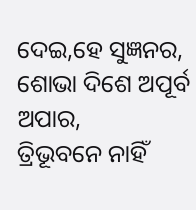ଦେଇ,ହେ ସୁଜ୍ଞନର,
ଶୋଭା ଦିଶେ ଅପୂର୍ବ ଅପାର,
ତ୍ରିଭୂବନେ ନାହିଁ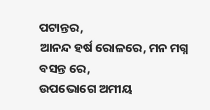ପଟାନ୍ତର,
ଆନନ୍ଦ ହର୍ଷ ରୋଳରେ, ମନ ମଗ୍ନ ବସନ୍ତ ରେ,
ଉପଭୋଗେ ଅମୀୟ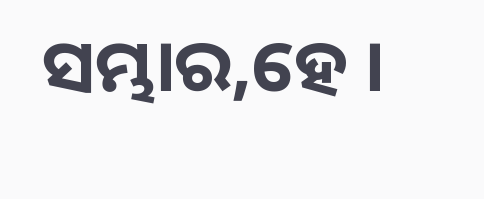ସମ୍ଭାର,ହେ ।